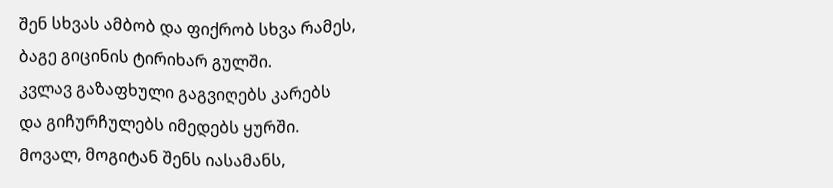შენ სხვას ამბობ და ფიქრობ სხვა რამეს,
ბაგე გიცინის ტირიხარ გულში.
კვლავ გაზაფხული გაგვიღებს კარებს
და გიჩურჩულებს იმედებს ყურში.
მოვალ, მოგიტან შენს იასამანს,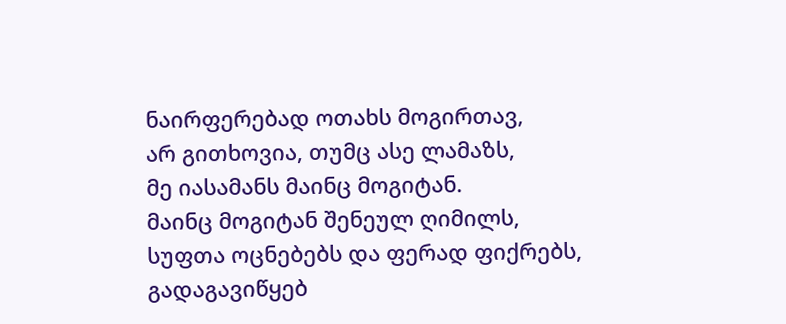ნაირფერებად ოთახს მოგირთავ,
არ გითხოვია, თუმც ასე ლამაზს,
მე იასამანს მაინც მოგიტან.
მაინც მოგიტან შენეულ ღიმილს,
სუფთა ოცნებებს და ფერად ფიქრებს,
გადაგავიწყებ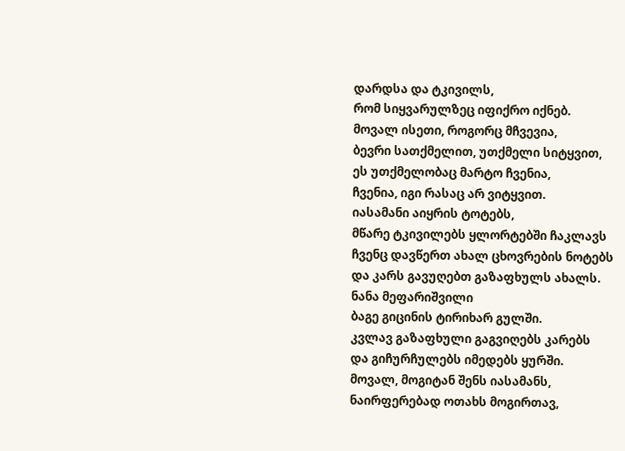დარდსა და ტკივილს,
რომ სიყვარულზეც იფიქრო იქნებ.
მოვალ ისეთი, როგორც მჩვევია,
ბევრი სათქმელით, უთქმელი სიტყვით,
ეს უთქმელობაც მარტო ჩვენია,
ჩვენია, იგი რასაც არ ვიტყვით.
იასამანი აიყრის ტოტებს,
მწარე ტკივილებს ყლორტებში ჩაკლავს
ჩვენც დავწერთ ახალ ცხოვრების ნოტებს
და კარს გავუღებთ გაზაფხულს ახალს.
ნანა მეფარიშვილი
ბაგე გიცინის ტირიხარ გულში.
კვლავ გაზაფხული გაგვიღებს კარებს
და გიჩურჩულებს იმედებს ყურში.
მოვალ, მოგიტან შენს იასამანს,
ნაირფერებად ოთახს მოგირთავ,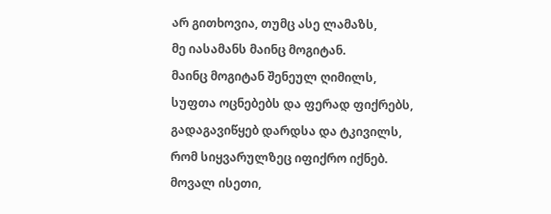არ გითხოვია, თუმც ასე ლამაზს,
მე იასამანს მაინც მოგიტან.
მაინც მოგიტან შენეულ ღიმილს,
სუფთა ოცნებებს და ფერად ფიქრებს,
გადაგავიწყებ დარდსა და ტკივილს,
რომ სიყვარულზეც იფიქრო იქნებ.
მოვალ ისეთი,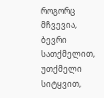როგორც მჩვევია,
ბევრი სათქმელით, უთქმელი სიტყვით,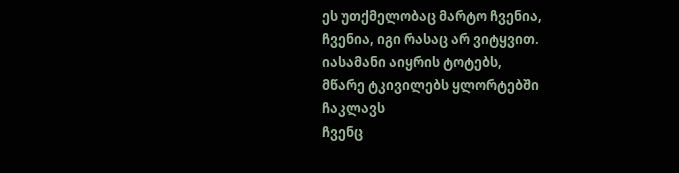ეს უთქმელობაც მარტო ჩვენია,
ჩვენია, იგი რასაც არ ვიტყვით.
იასამანი აიყრის ტოტებს,
მწარე ტკივილებს ყლორტებში ჩაკლავს
ჩვენც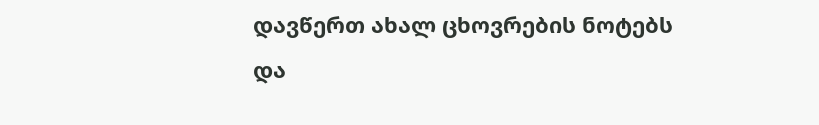დავწერთ ახალ ცხოვრების ნოტებს
და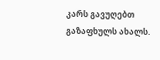კარს გავუღებთ გაზაფხულს ახალს.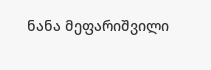ნანა მეფარიშვილი